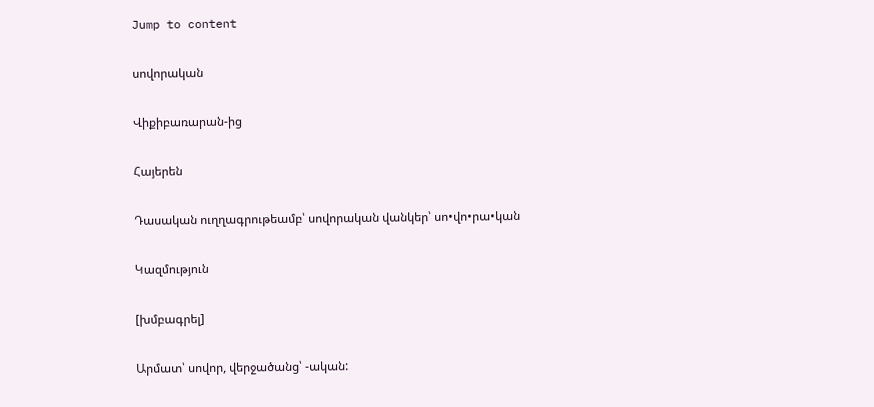Jump to content

սովորական

Վիքիբառարան-ից

Հայերեն

Դասական ուղղագրութեամբ՝ սովորական վանկեր՝ սո•վո•րա•կան

Կազմություն

[խմբագրել]

Արմատ՝ սովոր, վերջածանց՝ -ական: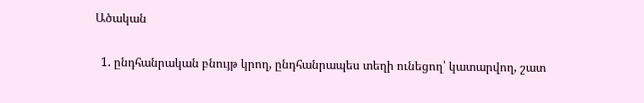Ածական

  1. ընդհանրական բնույթ կրող, ընդհանրապես տեղի ունեցող՝ կատարվող, շատ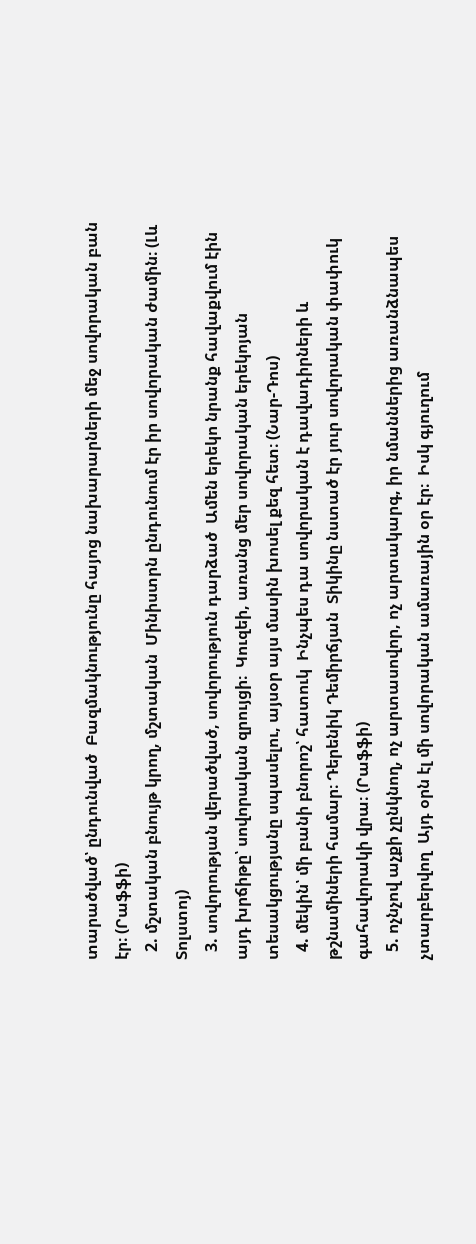տարածված՝ ընդունված  Բազմակնությունը հայոց նախարարների մեջ սովորական բան էր։ (Րաֆֆի)
  2. մշտական բնույթ կրող, մշտական  Մինիստրն ընդունում էր իր սովորական ժամին։ (Լև Տոլստոյ)
  3. սովորության վերածված, սովորություն դարձած  Ամեն երեկո նրանք հավաքվում էին այդ խրճիթը՝ սովորական զրույցի։  Կուզեի, առանց մեր սովորական երեկոյան տեսակցությանը սպասելու, այսօր այս մասին խոսել քեզ հետ։ (Նար-Դոս)
  4. մեկին՝ մի բանի բնորոշ՝ հատուկ  Ինչպես դա սովորական է դավադիրների և թշնամիների համար։ Դերենիկ Դեմիրճյան  Տիկինը նստած էր յուր սովորական փափուկ գահավորակի վրա։ (Րաֆֆի)
  5. ոչնչով աչքի չընկնող, ոչ արտասովոր, ոչ արտակարգ, իր նմաններից առանձնապես չտարբերվող  Այդ օրն էլ մի սովորական ամառային օր էր։  Իսկ գյուղում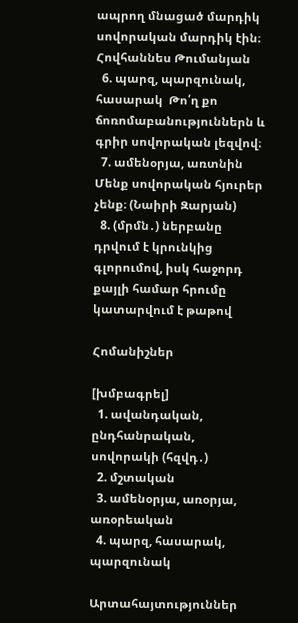ապրող մնացած մարդիկ սովորական մարդիկ էին։ Հովհաննես Թումանյան
  6. պարզ, պարզունակ, հասարակ  Թո՛ղ քո ճոռոմաբանություններն և գրիր սովորական լեզվով։
  7. ամենօրյա, առտնին  Մենք սովորական հյուրեր չենք։ (Նաիրի Զարյան)
  8. (մրմն․) ներբանը դրվում է կրունկից գլորումով, իսկ հաջորդ քայլի համար հրումը կատարվում է թաթով

Հոմանիշներ

[խմբագրել]
  1. ավանդական, ընդհանրական, սովորակի (հզվդ․)
  2. մշտական
  3. ամենօրյա, առօրյա, առօրեական
  4. պարզ, հասարակ, պարզունակ

Արտահայտություններ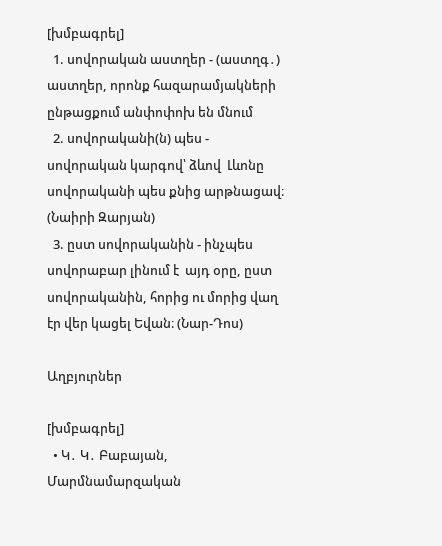[խմբագրել]
  1. սովորական աստղեր - (աստղգ․) աստղեր, որոնք հազարամյակների ընթացքում անփոփոխ են մնում
  2. սովորականի(ն) պես - սովորական կարգով՝ ձևով  Լևոնը սովորականի պես քնից արթնացավ։ (Նաիրի Զարյան)
  3. ըստ սովորականին - ինչպես սովորաբար լինում է  այդ օրը, ըստ սովորականին, հորից ու մորից վաղ էր վեր կացել Եվան։ (Նար-Դոս)

Աղբյուրներ

[խմբագրել]
  • Կ․ Կ․ Բաբայան, Մարմնամարզական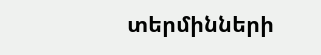տերմինների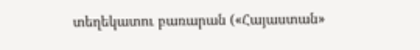տեղեկատու բառարան («Հայաստան»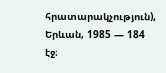հրատարակչություն), Երևան, 1985 — 184 էջ։